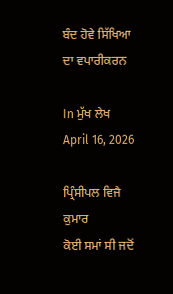ਬੰਦ ਹੋਵੇ ਸਿੱਖਿਆ ਦਾ ਵਪਾਰੀਕਰਨ

In ਮੁੱਖ ਲੇਖ
April 16, 2026

ਪ੍ਰਿੰਸੀਪਲ ਵਿਜੈ ਕੁਮਾਰ
ਕੋਈ ਸਮਾਂ ਸੀ ਜਦੋਂ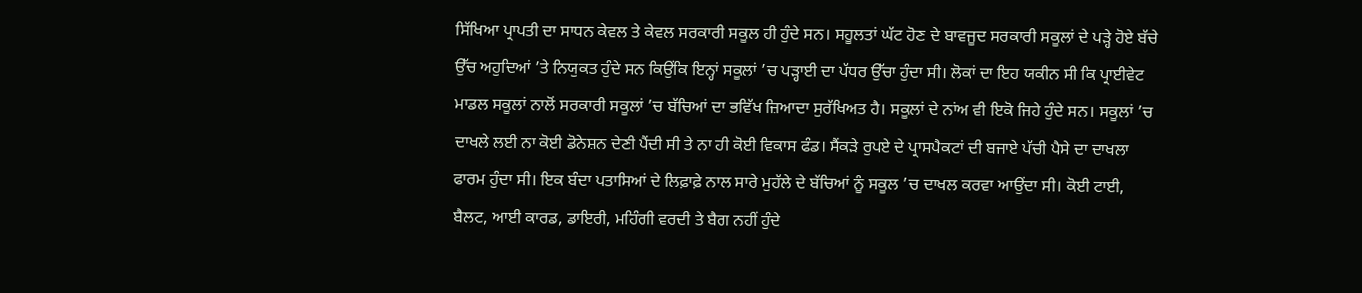ਸਿੱਖਿਆ ਪ੍ਰਾਪਤੀ ਦਾ ਸਾਧਨ ਕੇਵਲ ਤੇ ਕੇਵਲ ਸਰਕਾਰੀ ਸਕੂਲ ਹੀ ਹੁੰਦੇ ਸਨ। ਸਹੂਲਤਾਂ ਘੱਟ ਹੋਣ ਦੇ ਬਾਵਜੂਦ ਸਰਕਾਰੀ ਸਕੂਲਾਂ ਦੇ ਪੜ੍ਹੇ ਹੋਏ ਬੱਚੇ ਉੱਚ ਅਹੁਦਿਆਂ ’ਤੇ ਨਿਯੁਕਤ ਹੁੰਦੇ ਸਨ ਕਿਉਂਕਿ ਇਨ੍ਹਾਂ ਸਕੂਲਾਂ ’ਚ ਪੜ੍ਹਾਈ ਦਾ ਪੱਧਰ ਉੱਚਾ ਹੁੰਦਾ ਸੀ। ਲੋਕਾਂ ਦਾ ਇਹ ਯਕੀਨ ਸੀ ਕਿ ਪ੍ਰਾਈਵੇਟ ਮਾਡਲ ਸਕੂਲਾਂ ਨਾਲੋਂ ਸਰਕਾਰੀ ਸਕੂਲਾਂ ’ਚ ਬੱਚਿਆਂ ਦਾ ਭਵਿੱਖ ਜ਼ਿਆਦਾ ਸੁਰੱਖਿਅਤ ਹੈ। ਸਕੂਲਾਂ ਦੇ ਨਾਂਅ ਵੀ ਇਕੋ ਜਿਹੇ ਹੁੰਦੇ ਸਨ। ਸਕੂਲਾਂ ’ਚ ਦਾਖਲੇ ਲਈ ਨਾ ਕੋਈ ਡੋਨੇਸ਼ਨ ਦੇਣੀ ਪੈਂਦੀ ਸੀ ਤੇ ਨਾ ਹੀ ਕੋਈ ਵਿਕਾਸ ਫੰਡ। ਸੈਂਕੜੇ ਰੁਪਏ ਦੇ ਪ੍ਰਾਸਪੈਕਟਾਂ ਦੀ ਬਜਾਏ ਪੱਚੀ ਪੈਸੇ ਦਾ ਦਾਖਲਾ ਫਾਰਮ ਹੁੰਦਾ ਸੀ। ਇਕ ਬੰਦਾ ਪਤਾਸਿਆਂ ਦੇ ਲਿਫ਼ਾਫ਼ੇ ਨਾਲ ਸਾਰੇ ਮੁਹੱਲੇ ਦੇ ਬੱਚਿਆਂ ਨੂੰ ਸਕੂਲ ’ਚ ਦਾਖਲ ਕਰਵਾ ਆਉਂਦਾ ਸੀ। ਕੋਈ ਟਾਈ, ਬੈਲਟ, ਆਈ ਕਾਰਡ, ਡਾਇਰੀ, ਮਹਿੰਗੀ ਵਰਦੀ ਤੇ ਬੈਗ ਨਹੀਂ ਹੁੰਦੇ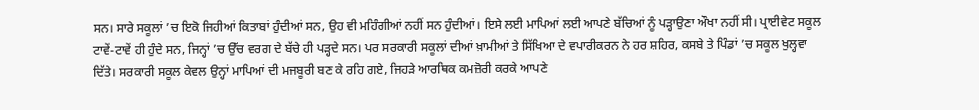ਸਨ। ਸਾਰੇ ਸਕੂਲਾਂ ’ਚ ਇਕੋ ਜਿਹੀਆਂ ਕਿਤਾਬਾਂ ਹੁੰਦੀਆਂ ਸਨ, ਉਹ ਵੀ ਮਹਿੰਗੀਆਂ ਨਹੀਂ ਸਨ ਹੁੰਦੀਆਂ। ਇਸੇ ਲਈ ਮਾਪਿਆਂ ਲਈ ਆਪਣੇ ਬੱਚਿਆਂ ਨੂੰ ਪੜ੍ਹਾਉਣਾ ਔਖਾ ਨਹੀਂ ਸੀ। ਪ੍ਰਾਈਵੇਟ ਸਕੂਲ ਟਾਵੇਂ-ਟਾਵੇਂ ਹੀ ਹੁੰਦੇ ਸਨ, ਜਿਨ੍ਹਾਂ ’ਚ ਉੱਚ ਵਰਗ ਦੇ ਬੱਚੇ ਹੀ ਪੜ੍ਹਦੇ ਸਨ। ਪਰ ਸਰਕਾਰੀ ਸਕੂਲਾਂ ਦੀਆਂ ਖ਼ਾਮੀਆਂ ਤੇ ਸਿੱਖਿਆ ਦੇ ਵਪਾਰੀਕਰਨ ਨੇ ਹਰ ਸ਼ਹਿਰ, ਕਸਬੇ ਤੇ ਪਿੰਡਾਂ ’ਚ ਸਕੂਲ ਖੁਲ੍ਹਵਾ ਦਿੱਤੇ। ਸਰਕਾਰੀ ਸਕੂਲ ਕੇਵਲ ਉਨ੍ਹਾਂ ਮਾਪਿਆਂ ਦੀ ਮਜਬੂਰੀ ਬਣ ਕੇ ਰਹਿ ਗਏ, ਜਿਹੜੇ ਆਰਥਿਕ ਕਮਜ਼ੋਰੀ ਕਰਕੇ ਆਪਣੇ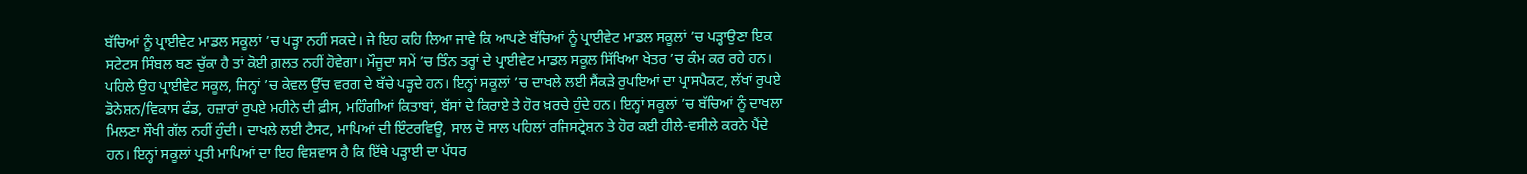ਬੱਚਿਆਂ ਨੂੰ ਪ੍ਰਾਈਵੇਟ ਮਾਡਲ ਸਕੂਲਾਂ ’ਚ ਪੜ੍ਹਾ ਨਹੀਂ ਸਕਦੇ। ਜੇ ਇਹ ਕਹਿ ਲਿਆ ਜਾਵੇ ਕਿ ਆਪਣੇ ਬੱਚਿਆਂ ਨੂੰ ਪ੍ਰਾਈਵੇਟ ਮਾਡਲ ਸਕੂਲਾਂ ’ਚ ਪੜ੍ਹਾਉਣਾ ਇਕ ਸਟੇਟਸ ਸਿੰਬਲ ਬਣ ਚੁੱਕਾ ਹੈ ਤਾਂ ਕੋਈ ਗ਼ਲਤ ਨਹੀਂ ਹੋਵੇਗਾ। ਮੌਜੂਦਾ ਸਮੇਂ ’ਚ ਤਿੰਨ ਤਰ੍ਹਾਂ ਦੇ ਪ੍ਰਾਈਵੇਟ ਮਾਡਲ ਸਕੂਲ ਸਿੱਖਿਆ ਖੇਤਰ ’ਚ ਕੰਮ ਕਰ ਰਹੇ ਹਨ। ਪਹਿਲੇ ਉਹ ਪ੍ਰਾਈਵੇਟ ਸਕੂਲ, ਜਿਨ੍ਹਾਂ ’ਚ ਕੇਵਲ ਉੱਚ ਵਰਗ ਦੇ ਬੱਚੇ ਪੜ੍ਹਦੇ ਹਨ। ਇਨ੍ਹਾਂ ਸਕੂਲਾਂ ’ਚ ਦਾਖਲੇ ਲਈ ਸੈਂਕੜੇ ਰੁਪਇਆਂ ਦਾ ਪ੍ਰਾਸਪੈਕਟ, ਲੱਖਾਂ ਰੁਪਏ ਡੋਨੇਸ਼ਨ/ਵਿਕਾਸ ਫੰਡ, ਹਜ਼ਾਰਾਂ ਰੁਪਏ ਮਹੀਨੇ ਦੀ ਫ਼ੀਸ, ਮਹਿੰਗੀਆਂ ਕਿਤਾਬਾਂ, ਬੱਸਾਂ ਦੇ ਕਿਰਾਏ ਤੇ ਹੋਰ ਖ਼ਰਚੇ ਹੁੰਦੇ ਹਨ। ਇਨ੍ਹਾਂ ਸਕੂਲਾਂ ’ਚ ਬੱਚਿਆਂ ਨੂੰ ਦਾਖਲਾ ਮਿਲਣਾ ਸੌਖੀ ਗੱਲ ਨਹੀਂ ਹੁੰਦੀ। ਦਾਖਲੇ ਲਈ ਟੈਸਟ, ਮਾਪਿਆਂ ਦੀ ਇੰਟਰਵਿਊ, ਸਾਲ ਦੋ ਸਾਲ ਪਹਿਲਾਂ ਰਜਿਸਟ੍ਰੇਸ਼ਨ ਤੇ ਹੋਰ ਕਈ ਹੀਲੇ-ਵਸੀਲੇ ਕਰਨੇ ਪੈਂਦੇ ਹਨ। ਇਨ੍ਹਾਂ ਸਕੂਲਾਂ ਪ੍ਰਤੀ ਮਾਪਿਆਂ ਦਾ ਇਹ ਵਿਸ਼ਵਾਸ ਹੈ ਕਿ ਇੱਥੇ ਪੜ੍ਹਾਈ ਦਾ ਪੱਧਰ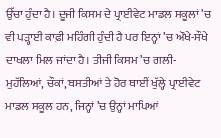ਉੱਚਾ ਹੁੰਦਾ ਹੈ। ਦੂਜੀ ਕਿਸਮ ਦੇ ਪ੍ਰਾਈਵੇਟ ਮਾਡਲ ਸਕੂਲਾਂ ’ਚ ਵੀ ਪੜ੍ਹਾਈ ਕਾਫ਼ੀ ਮਹਿੰਗੀ ਹੁੰਦੀ ਹੈ ਪਰ ਇਨ੍ਹਾਂ ’ਚ ਔਖੇ-ਸੌਖੇ ਦਾਖਲਾ ਮਿਲ ਜਾਂਦਾ ਹੈ। ਤੀਜੀ ਕਿਸਮ ’ਚ ਗਲੀ-ਮੁਹੱਲਿਆਂ, ਚੌਕਾਂ, ਬਸਤੀਆਂ ਤੇ ਹੋਰ ਥਾਈਂ ਖੁੱਲ੍ਹੇ ਪ੍ਰਾਈਵੇਟ ਮਾਡਲ ਸਕੂਲ ਹਨ, ਜਿਨ੍ਹਾਂ ’ਚ ਉਨ੍ਹਾਂ ਮਾਪਿਆਂ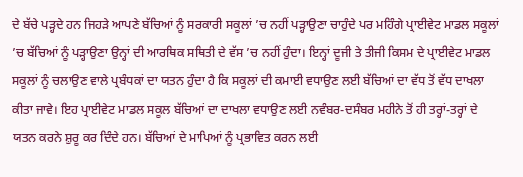ਦੇ ਬੱਚੇ ਪੜ੍ਹਦੇ ਹਨ ਜਿਹੜੇ ਆਪਣੇ ਬੱਚਿਆਂ ਨੂੰ ਸਰਕਾਰੀ ਸਕੂਲਾਂ ’ਚ ਨਹੀਂ ਪੜ੍ਹਾਉਣਾ ਚਾਹੁੰਦੇ ਪਰ ਮਹਿੰਗੇ ਪ੍ਰਾਈਵੇਟ ਮਾਡਲ ਸਕੂਲਾਂ ’ਚ ਬੱਚਿਆਂ ਨੂੰ ਪੜ੍ਹਾਉਣਾ ਉਨ੍ਹਾਂ ਦੀ ਆਰਥਿਕ ਸਥਿਤੀ ਦੇ ਵੱਸ ’ਚ ਨਹੀਂ ਹੁੰਦਾ। ਇਨ੍ਹਾਂ ਦੂਜੀ ਤੇ ਤੀਜੀ ਕਿਸਮ ਦੇ ਪ੍ਰਾਈਵੇਟ ਮਾਡਲ ਸਕੂਲਾਂ ਨੂੰ ਚਲਾਉਣ ਵਾਲੇ ਪ੍ਰਬੰਧਕਾਂ ਦਾ ਯਤਨ ਹੁੰਦਾ ਹੈ ਕਿ ਸਕੂਲਾਂ ਦੀ ਕਮਾਈ ਵਧਾਉਣ ਲਈ ਬੱਚਿਆਂ ਦਾ ਵੱਧ ਤੋਂ ਵੱਧ ਦਾਖਲਾ ਕੀਤਾ ਜਾਵੇ। ਇਹ ਪ੍ਰਾਈਵੇਟ ਮਾਡਲ ਸਕੂਲ ਬੱਚਿਆਂ ਦਾ ਦਾਖਲਾ ਵਧਾਉਣ ਲਈ ਨਵੰਬਰ-ਦਸੰਬਰ ਮਹੀਨੇ ਤੋਂ ਹੀ ਤਰ੍ਹਾਂ-ਤਰ੍ਹਾਂ ਦੇ ਯਤਨ ਕਰਨੇ ਸ਼ੁਰੂ ਕਰ ਦਿੰਦੇ ਹਨ। ਬੱਚਿਆਂ ਦੇ ਮਾਪਿਆਂ ਨੂੰ ਪ੍ਰਭਾਵਿਤ ਕਰਨ ਲਈ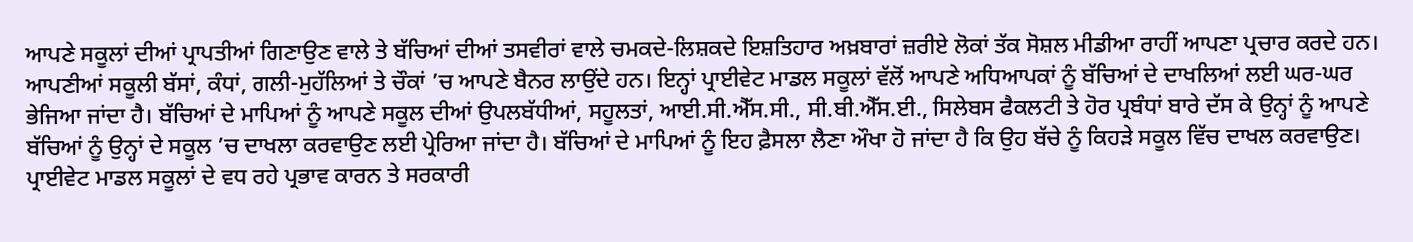ਆਪਣੇ ਸਕੂਲਾਂ ਦੀਆਂ ਪ੍ਰਾਪਤੀਆਂ ਗਿਣਾਉਣ ਵਾਲੇ ਤੇ ਬੱਚਿਆਂ ਦੀਆਂ ਤਸਵੀਰਾਂ ਵਾਲੇ ਚਮਕਦੇ-ਲਿਸ਼ਕਦੇ ਇਸ਼ਤਿਹਾਰ ਅਖ਼ਬਾਰਾਂ ਜ਼ਰੀਏ ਲੋਕਾਂ ਤੱਕ ਸੋਸ਼ਲ ਮੀਡੀਆ ਰਾਹੀਂ ਆਪਣਾ ਪ੍ਰਚਾਰ ਕਰਦੇ ਹਨ। ਆਪਣੀਆਂ ਸਕੂਲੀ ਬੱਸਾਂ, ਕੰਧਾਂ, ਗਲੀ-ਮੁਹੱਲਿਆਂ ਤੇ ਚੌਕਾਂ ’ਚ ਆਪਣੇ ਬੈਨਰ ਲਾਉਂਦੇ ਹਨ। ਇਨ੍ਹਾਂ ਪ੍ਰਾਈਵੇਟ ਮਾਡਲ ਸਕੂਲਾਂ ਵੱਲੋਂ ਆਪਣੇ ਅਧਿਆਪਕਾਂ ਨੂੰ ਬੱਚਿਆਂ ਦੇ ਦਾਖਲਿਆਂ ਲਈ ਘਰ-ਘਰ ਭੇਜਿਆ ਜਾਂਦਾ ਹੈ। ਬੱਚਿਆਂ ਦੇ ਮਾਪਿਆਂ ਨੂੰ ਆਪਣੇ ਸਕੂਲ ਦੀਆਂ ਉਪਲਬੱਧੀਆਂ, ਸਹੂਲਤਾਂ, ਆਈ.ਸੀ.ਐੱਸ.ਸੀ., ਸੀ.ਬੀ.ਐੱਸ.ਈ., ਸਿਲੇਬਸ ਫੈਕਲਟੀ ਤੇ ਹੋਰ ਪ੍ਰਬੰਧਾਂ ਬਾਰੇ ਦੱਸ ਕੇ ਉਨ੍ਹਾਂ ਨੂੰ ਆਪਣੇ ਬੱਚਿਆਂ ਨੂੰ ਉਨ੍ਹਾਂ ਦੇ ਸਕੂਲ ’ਚ ਦਾਖਲਾ ਕਰਵਾਉਣ ਲਈ ਪ੍ਰੇਰਿਆ ਜਾਂਦਾ ਹੈ। ਬੱਚਿਆਂ ਦੇ ਮਾਪਿਆਂ ਨੂੰ ਇਹ ਫ਼ੈਸਲਾ ਲੈਣਾ ਔਖਾ ਹੋ ਜਾਂਦਾ ਹੈ ਕਿ ਉਹ ਬੱਚੇ ਨੂੰ ਕਿਹੜੇ ਸਕੂਲ ਵਿੱਚ ਦਾਖਲ ਕਰਵਾਉਣ।
ਪ੍ਰਾਈਵੇਟ ਮਾਡਲ ਸਕੂਲਾਂ ਦੇ ਵਧ ਰਹੇ ਪ੍ਰਭਾਵ ਕਾਰਨ ਤੇ ਸਰਕਾਰੀ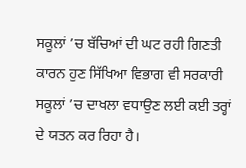ਸਕੂਲਾਂ ’ਚ ਬੱਚਿਆਂ ਦੀ ਘਟ ਰਹੀ ਗਿਣਤੀ ਕਾਰਨ ਹੁਣ ਸਿੱਖਿਆ ਵਿਭਾਗ ਵੀ ਸਰਕਾਰੀ ਸਕੂਲਾਂ ’ਚ ਦਾਖਲਾ ਵਧਾਉਣ ਲਈ ਕਈ ਤਰ੍ਹਾਂ ਦੇ ਯਤਨ ਕਰ ਰਿਹਾ ਹੈ।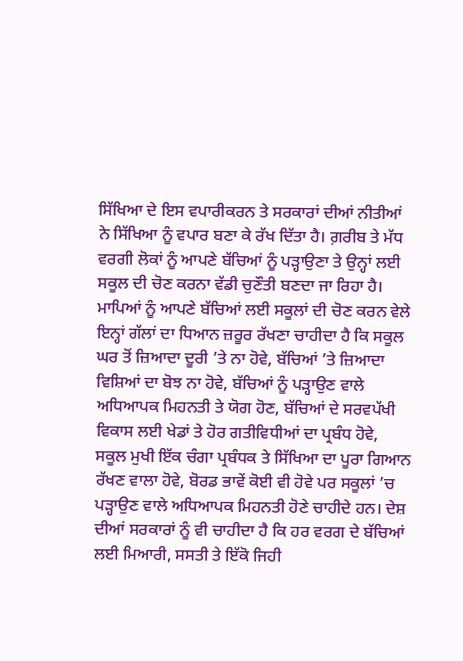ਸਿੱਖਿਆ ਦੇ ਇਸ ਵਪਾਰੀਕਰਨ ਤੇ ਸਰਕਾਰਾਂ ਦੀਆਂ ਨੀਤੀਆਂ ਨੇ ਸਿੱਖਿਆ ਨੂੰ ਵਪਾਰ ਬਣਾ ਕੇ ਰੱਖ ਦਿੱਤਾ ਹੈ। ਗ਼ਰੀਬ ਤੇ ਮੱਧ ਵਰਗੀ ਲੋਕਾਂ ਨੂੰ ਆਪਣੇ ਬੱਚਿਆਂ ਨੂੰ ਪੜ੍ਹਾਉਣਾ ਤੇ ਉਨ੍ਹਾਂ ਲਈ ਸਕੂਲ ਦੀ ਚੋਣ ਕਰਨਾ ਵੱਡੀ ਚੁਣੌਤੀ ਬਣਦਾ ਜਾ ਰਿਹਾ ਹੈ। ਮਾਪਿਆਂ ਨੂੰ ਆਪਣੇ ਬੱਚਿਆਂ ਲਈ ਸਕੂਲਾਂ ਦੀ ਚੋਣ ਕਰਨ ਵੇਲੇ ਇਨ੍ਹਾਂ ਗੱਲਾਂ ਦਾ ਧਿਆਨ ਜ਼ਰੂਰ ਰੱਖਣਾ ਚਾਹੀਦਾ ਹੈ ਕਿ ਸਕੂਲ ਘਰ ਤੋਂ ਜ਼ਿਆਦਾ ਦੂਰੀ ’ਤੇ ਨਾ ਹੋਵੇ, ਬੱਚਿਆਂ ’ਤੇ ਜ਼ਿਆਦਾ ਵਿਸ਼ਿਆਂ ਦਾ ਬੋਝ ਨਾ ਹੋਵੇ, ਬੱਚਿਆਂ ਨੂੰ ਪੜ੍ਹਾਉਣ ਵਾਲੇ ਅਧਿਆਪਕ ਮਿਹਨਤੀ ਤੇ ਯੋਗ ਹੋਣ, ਬੱਚਿਆਂ ਦੇ ਸਰਵਪੱਖੀ ਵਿਕਾਸ ਲਈ ਖੇਡਾਂ ਤੇ ਹੋਰ ਗਤੀਵਿਧੀਆਂ ਦਾ ਪ੍ਰਬੰਧ ਹੋਵੇ, ਸਕੂਲ ਮੁਖੀ ਇੱਕ ਚੰਗਾ ਪ੍ਰਬੰਧਕ ਤੇ ਸਿੱਖਿਆ ਦਾ ਪੂਰਾ ਗਿਆਨ ਰੱਖਣ ਵਾਲਾ ਹੋਵੇ, ਬੋਰਡ ਭਾਵੇਂ ਕੋਈ ਵੀ ਹੋਵੇ ਪਰ ਸਕੂਲਾਂ ’ਚ ਪੜ੍ਹਾਉਣ ਵਾਲੇ ਅਧਿਆਪਕ ਮਿਹਨਤੀ ਹੋਣੇ ਚਾਹੀਦੇ ਹਨ। ਦੇਸ਼ ਦੀਆਂ ਸਰਕਾਰਾਂ ਨੂੰ ਵੀ ਚਾਹੀਦਾ ਹੈ ਕਿ ਹਰ ਵਰਗ ਦੇ ਬੱਚਿਆਂ ਲਈ ਮਿਆਰੀ, ਸਸਤੀ ਤੇ ਇੱਕੋ ਜਿਹੀ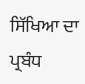ਸਿੱਖਿਆ ਦਾ ਪ੍ਰਬੰਧ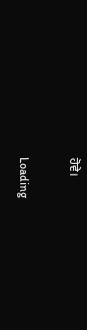ਹੋਵੇ।

Loading